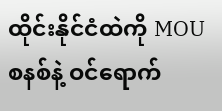ထိုင်းနိုင်ငံထဲကို MOU စနစ်နဲ့ ဝင်ရောက်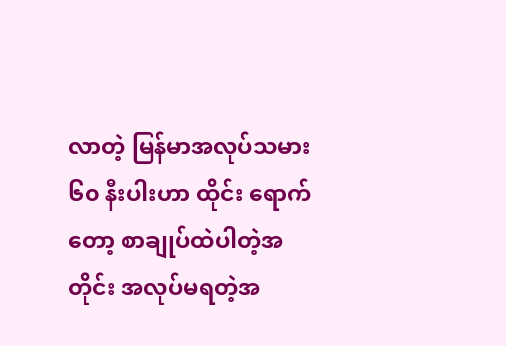လာတဲ့ မြန်မာအလုပ်သမား ၆၀ နီးပါးဟာ ထိုင်း ရောက်တော့ စာချုပ်ထဲပါတဲ့အတိုင်း အလုပ်မရတဲ့အ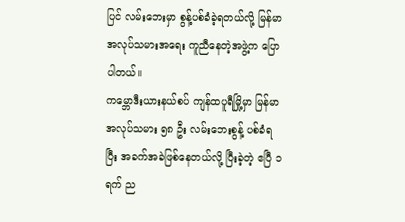ပြင် လမ်းဘေးမှာ စွန့်ပစ်ခံခဲ့ရတယ်လို့ မြန်မာအလုပ်သမားအရေး ကူညီနေတဲ့အဖွဲ့က ပြောပါတယ်။
ကမ္ဘောဒီးယားနယ်စပ် ကျန်ထပူရီမြို့မှာ မြန်မာအလုပ်သမား ၅၈ ဦး လမ်းဘေးစွန့် ပစ်ခံရပြီး အခက်အခဲဖြစ်နေတယ်လို့ ပြီးခဲ့တဲ့ ဧပြီ ၁ ရက် ည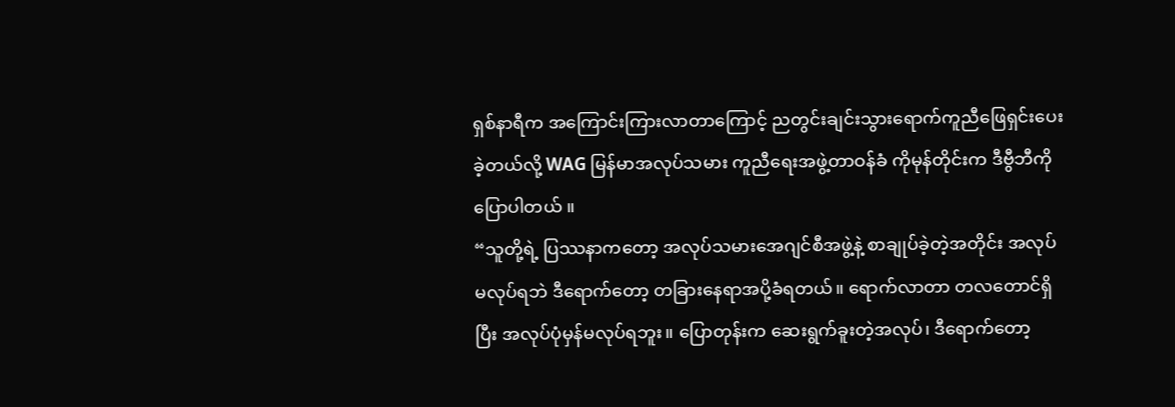ရှစ်နာရီက အကြောင်းကြားလာတာကြောင့် ညတွင်းချင်းသွားရောက်ကူညီဖြေရှင်းပေးခဲ့တယ်လို့ WAG မြန်မာအလုပ်သမား ကူညီရေးအဖွဲ့တာဝန်ခံ ကိုမုန်တိုင်းက ဒီဗွီဘီကို ပြောပါတယ် ။
“သူတို့ရဲ့ ပြဿနာကတော့ အလုပ်သမားအေဂျင်စီအဖွဲ့နဲ့ စာချုပ်ခဲ့တဲ့အတိုင်း အလုပ်မလုပ်ရဘဲ ဒီရောက်တော့ တခြားနေရာအပို့ခံရတယ်။ ရောက်လာတာ တလတောင်ရှိပြီး အလုပ်ပုံမှန်မလုပ်ရဘူး။ ပြောတုန်းက ဆေးရွက်ခူးတဲ့အလုပ်၊ ဒီရောက်တော့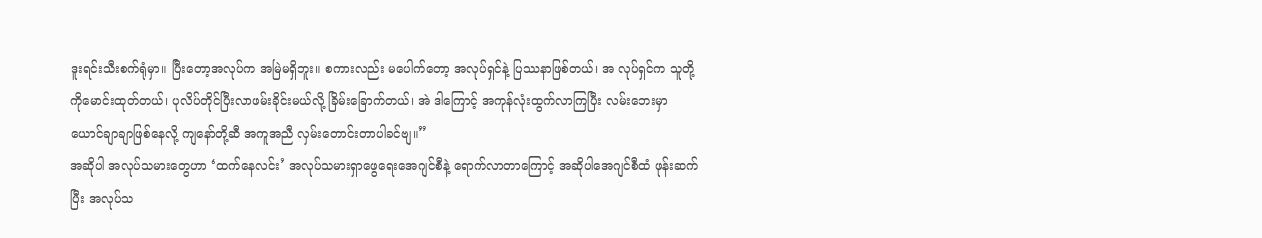ဒူးရင်းသီးစက်ရုံမှာ။ ပြီးတော့အလုပ်က အမြဲမရှိဘူး။ စကားလည်း မပေါက်တော့ အလုပ်ရှင်နဲ့ ပြဿနာဖြစ်တယ်၊ အ လုပ်ရှင်က သူတို့ကိုမောင်းထုတ်တယ်၊ ပုလိပ်တိုင်ပြီးလာဖမ်းခိုင်းမယ်လို့ ခြိမ်းခြောက်တယ်၊ အဲ ဒါကြောင့် အကုန်လုံးထွက်လာကြပြီး လမ်းဘေးမှာ ယောင်ချာချာဖြစ်နေလို့ ကျနော်တို့ဆီ အကူအညီ လှမ်းတောင်းတာပါခင်ဗျ။”
အဆိုပါ အလုပ်သမားတွေဟာ ‘ထက်နေလင်း’ အလုပ်သမားရှာဖွေရေးအေဂျင်စီနဲ့ ရောက်လာတာကြောင့် အဆိုပါအေဂျင်စီထံ ဖုန်းဆက်ပြီး အလုပ်သ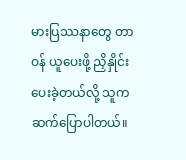မားပြဿနာတွေ တာဝန် ယူပေးဖို့ ညှိနှိုင်းပေးခဲ့တယ်လို့ သူကဆက်ပြောပါတယ်။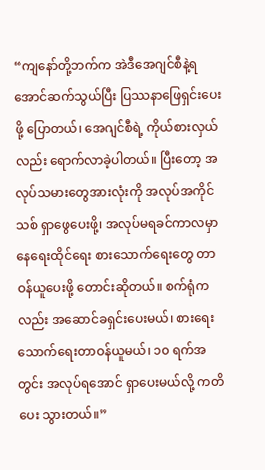“ကျနော်တို့ဘက်က အဲဒီအေဂျင်စီနဲ့ရအောင်ဆက်သွယ်ပြီး ပြဿနာဖြေရှင်းပေးဖို့ ပြောတယ်၊ အေဂျင်စီရဲ့ ကိုယ်စားလှယ်လည်း ရောက်လာခဲ့ပါတယ်။ ပြီးတော့ အလုပ်သမားတွေအားလုံးကို အလုပ်အကိုင်သစ် ရှာဖွေပေးဖို့၊ အလုပ်မရခင်ကာလမှာ နေရေးထိုင်ရေး စားသောက်ရေးတွေ တာဝန်ယူပေးဖို့ တောင်းဆိုတယ်။ စက်ရုံကလည်း အဆောင်ခရှင်းပေးမယ်၊ စားရေးသောက်ရေးတာဝန်ယူမယ်၊ ၁၀ ရက်အတွင်း အလုပ်ရအောင် ရှာပေးမယ်လို့ ကတိပေး သွားတယ်။”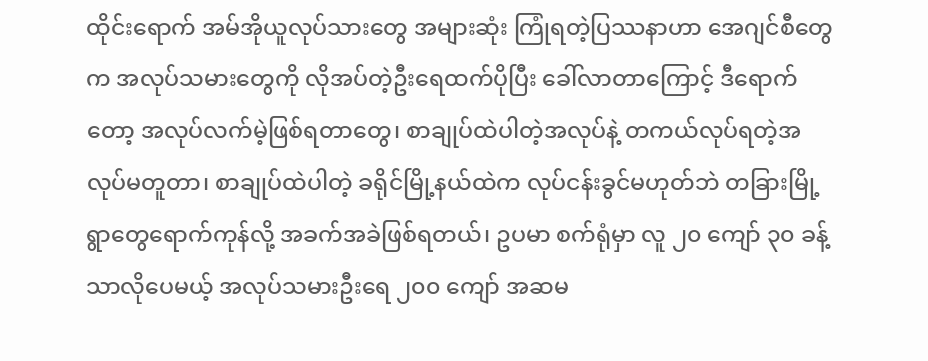ထိုင်းရောက် အမ်အိုယူလုပ်သားတွေ အများဆုံး ကြုံရတဲ့ပြဿနာဟာ အေဂျင်စီတွေက အလုပ်သမားတွေကို လိုအပ်တဲ့ဦးရေထက်ပိုပြီး ခေါ်လာတာကြောင့် ဒီရောက်တော့ အလုပ်လက်မဲ့ဖြစ်ရတာတွေ၊ စာချုပ်ထဲပါတဲ့အလုပ်နဲ့ တကယ်လုပ်ရတဲ့အလုပ်မတူတာ၊ စာချုပ်ထဲပါတဲ့ ခရိုင်မြို့နယ်ထဲက လုပ်ငန်းခွင်မဟုတ်ဘဲ တခြားမြို့ရွာတွေရောက်ကုန်လို့ အခက်အခဲဖြစ်ရတယ်၊ ဥပမာ စက်ရုံမှာ လူ ၂၀ ကျော် ၃၀ ခန့်သာလိုပေမယ့် အလုပ်သမားဦးရေ ၂၀၀ ကျော် အဆမ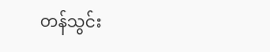တန်သွင်း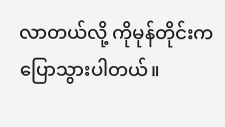လာတယ်လို့ ကိုမုန်တိုင်းက ပြောသွားပါတယ်။